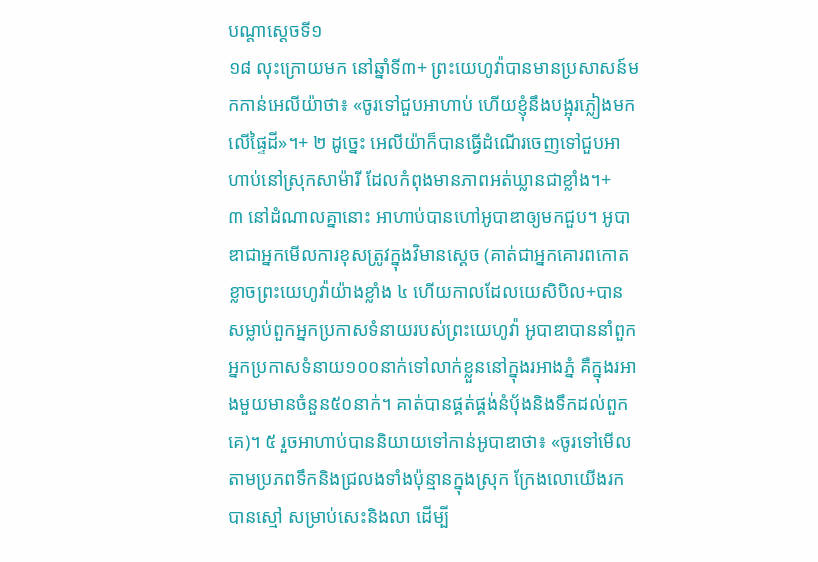បណ្ដាស្ដេចទី១
១៨ លុះក្រោយមក នៅឆ្នាំទី៣+ ព្រះយេហូវ៉ាបានមានប្រសាសន៍មកកាន់អេលីយ៉ាថា៖ «ចូរទៅជួបអាហាប់ ហើយខ្ញុំនឹងបង្អុរភ្លៀងមកលើផ្ទៃដី»។+ ២ ដូច្នេះ អេលីយ៉ាក៏បានធ្វើដំណើរចេញទៅជួបអាហាប់នៅស្រុកសាម៉ារី ដែលកំពុងមានភាពអត់ឃ្លានជាខ្លាំង។+
៣ នៅដំណាលគ្នានោះ អាហាប់បានហៅអូបាឌាឲ្យមកជួប។ អូបាឌាជាអ្នកមើលការខុសត្រូវក្នុងវិមានស្ដេច (គាត់ជាអ្នកគោរពកោតខ្លាចព្រះយេហូវ៉ាយ៉ាងខ្លាំង ៤ ហើយកាលដែលយេសិបិល+បានសម្លាប់ពួកអ្នកប្រកាសទំនាយរបស់ព្រះយេហូវ៉ា អូបាឌាបាននាំពួកអ្នកប្រកាសទំនាយ១០០នាក់ទៅលាក់ខ្លួននៅក្នុងរអាងភ្នំ គឺក្នុងរអាងមួយមានចំនួន៥០នាក់។ គាត់បានផ្គត់ផ្គង់នំប៉័ងនិងទឹកដល់ពួកគេ)។ ៥ រួចអាហាប់បាននិយាយទៅកាន់អូបាឌាថា៖ «ចូរទៅមើលតាមប្រភពទឹកនិងជ្រលងទាំងប៉ុន្មានក្នុងស្រុក ក្រែងលោយើងរកបានស្មៅ សម្រាប់សេះនិងលា ដើម្បី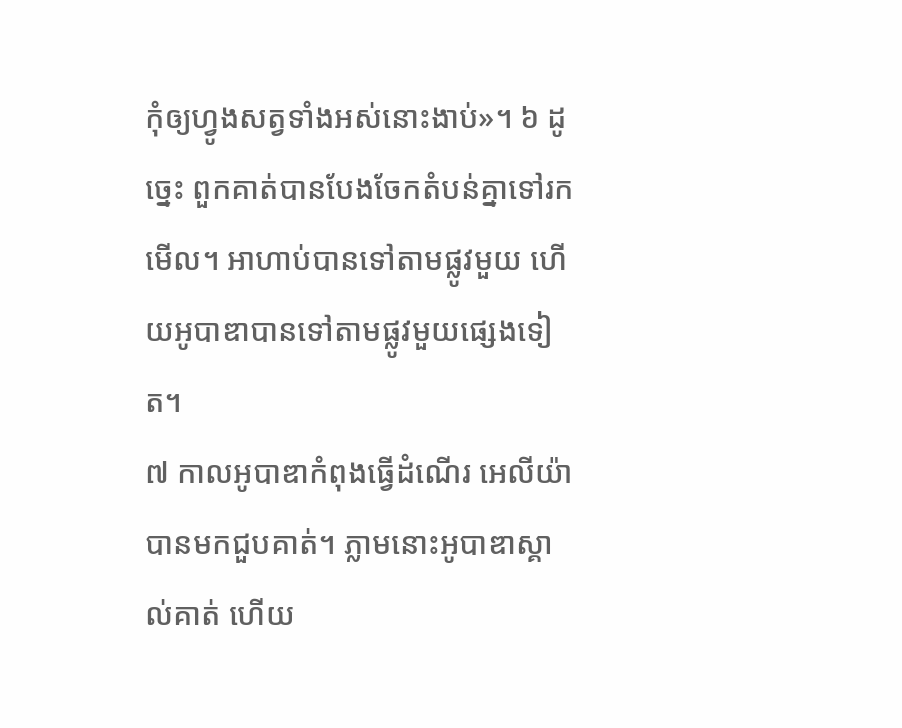កុំឲ្យហ្វូងសត្វទាំងអស់នោះងាប់»។ ៦ ដូច្នេះ ពួកគាត់បានបែងចែកតំបន់គ្នាទៅរកមើល។ អាហាប់បានទៅតាមផ្លូវមួយ ហើយអូបាឌាបានទៅតាមផ្លូវមួយផ្សេងទៀត។
៧ កាលអូបាឌាកំពុងធ្វើដំណើរ អេលីយ៉ាបានមកជួបគាត់។ ភ្លាមនោះអូបាឌាស្គាល់គាត់ ហើយ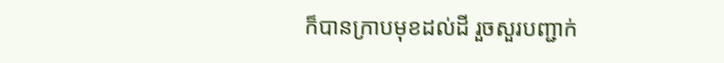ក៏បានក្រាបមុខដល់ដី រួចសួរបញ្ជាក់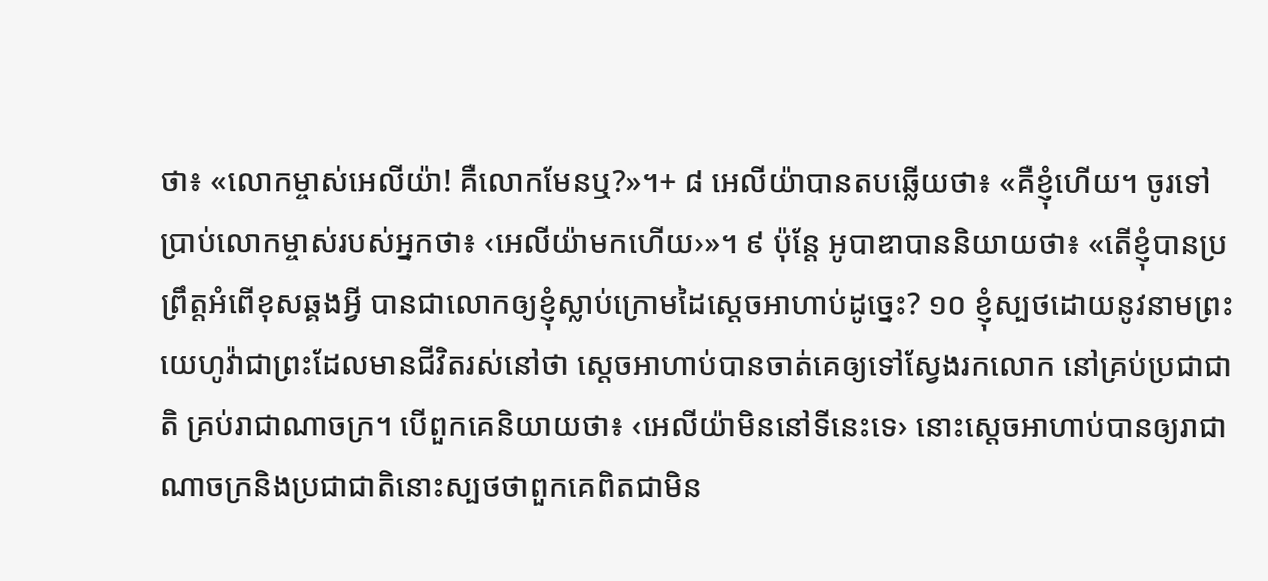ថា៖ «លោកម្ចាស់អេលីយ៉ា! គឺលោកមែនឬ?»។+ ៨ អេលីយ៉ាបានតបឆ្លើយថា៖ «គឺខ្ញុំហើយ។ ចូរទៅប្រាប់លោកម្ចាស់របស់អ្នកថា៖ ‹អេលីយ៉ាមកហើយ›»។ ៩ ប៉ុន្តែ អូបាឌាបាននិយាយថា៖ «តើខ្ញុំបានប្រព្រឹត្តអំពើខុសឆ្គងអ្វី បានជាលោកឲ្យខ្ញុំស្លាប់ក្រោមដៃស្ដេចអាហាប់ដូច្នេះ? ១០ ខ្ញុំស្បថដោយនូវនាមព្រះយេហូវ៉ាជាព្រះដែលមានជីវិតរស់នៅថា ស្ដេចអាហាប់បានចាត់គេឲ្យទៅស្វែងរកលោក នៅគ្រប់ប្រជាជាតិ គ្រប់រាជាណាចក្រ។ បើពួកគេនិយាយថា៖ ‹អេលីយ៉ាមិននៅទីនេះទេ› នោះស្ដេចអាហាប់បានឲ្យរាជាណាចក្រនិងប្រជាជាតិនោះស្បថថាពួកគេពិតជាមិន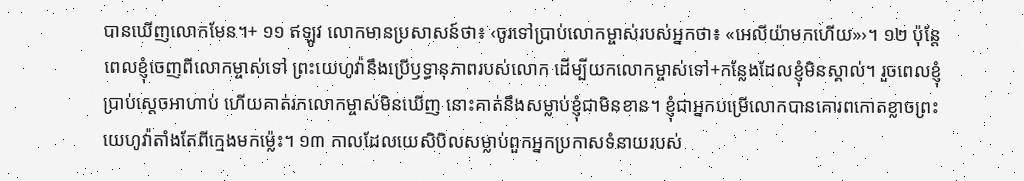បានឃើញលោកមែន។+ ១១ ឥឡូវ លោកមានប្រសាសន៍ថា៖ ‹ចូរទៅប្រាប់លោកម្ចាស់របស់អ្នកថា៖ «អេលីយ៉ាមកហើយ»›។ ១២ ប៉ុន្តែ ពេលខ្ញុំចេញពីលោកម្ចាស់ទៅ ព្រះយេហូវ៉ានឹងប្រើឫទ្ធានុភាពរបស់លោក ដើម្បីយកលោកម្ចាស់ទៅ+កន្លែងដែលខ្ញុំមិនស្គាល់។ រួចពេលខ្ញុំប្រាប់ស្ដេចអាហាប់ ហើយគាត់រកលោកម្ចាស់មិនឃើញ នោះគាត់នឹងសម្លាប់ខ្ញុំជាមិនខាន។ ខ្ញុំជាអ្នកបម្រើលោកបានគោរពកោតខ្លាចព្រះយេហូវ៉ាតាំងតែពីក្មេងមកម្ល៉េះ។ ១៣ កាលដែលយេសិបិលសម្លាប់ពួកអ្នកប្រកាសទំនាយរបស់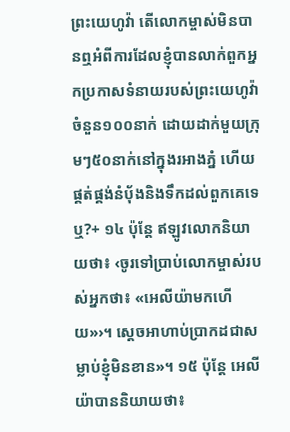ព្រះយេហូវ៉ា តើលោកម្ចាស់មិនបានឮអំពីការដែលខ្ញុំបានលាក់ពួកអ្នកប្រកាសទំនាយរបស់ព្រះយេហូវ៉ាចំនួន១០០នាក់ ដោយដាក់មួយក្រុមៗ៥០នាក់នៅក្នុងរអាងភ្នំ ហើយផ្គត់ផ្គង់នំប៉័ងនិងទឹកដល់ពួកគេទេឬ?+ ១៤ ប៉ុន្តែ ឥឡូវលោកនិយាយថា៖ ‹ចូរទៅប្រាប់លោកម្ចាស់របស់អ្នកថា៖ «អេលីយ៉ាមកហើយ»›។ ស្ដេចអាហាប់ប្រាកដជាសម្លាប់ខ្ញុំមិនខាន»។ ១៥ ប៉ុន្តែ អេលីយ៉ាបាននិយាយថា៖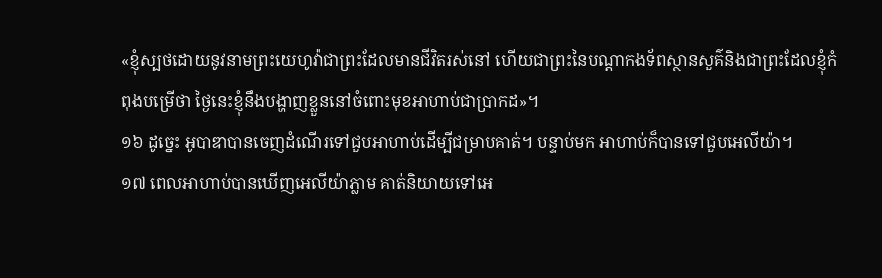«ខ្ញុំស្បថដោយនូវនាមព្រះយេហូវ៉ាជាព្រះដែលមានជីវិតរស់នៅ ហើយជាព្រះនៃបណ្ដាកងទ័ពស្ថានសួគ៌និងជាព្រះដែលខ្ញុំកំពុងបម្រើថា ថ្ងៃនេះខ្ញុំនឹងបង្ហាញខ្លួននៅចំពោះមុខអាហាប់ជាប្រាកដ»។
១៦ ដូច្នេះ អូបាឌាបានចេញដំណើរទៅជួបអាហាប់ដើម្បីជម្រាបគាត់។ បន្ទាប់មក អាហាប់ក៏បានទៅជួបអេលីយ៉ា។
១៧ ពេលអាហាប់បានឃើញអេលីយ៉ាភ្លាម គាត់និយាយទៅអេ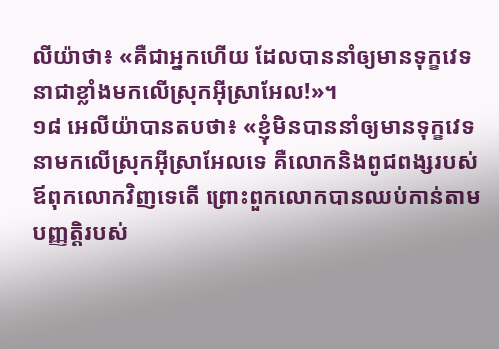លីយ៉ាថា៖ «គឺជាអ្នកហើយ ដែលបាននាំឲ្យមានទុក្ខវេទនាជាខ្លាំងមកលើស្រុកអ៊ីស្រាអែល!»។
១៨ អេលីយ៉ាបានតបថា៖ «ខ្ញុំមិនបាននាំឲ្យមានទុក្ខវេទនាមកលើស្រុកអ៊ីស្រាអែលទេ គឺលោកនិងពូជពង្សរបស់ឪពុកលោកវិញទេតើ ព្រោះពួកលោកបានឈប់កាន់តាមបញ្ញត្តិរបស់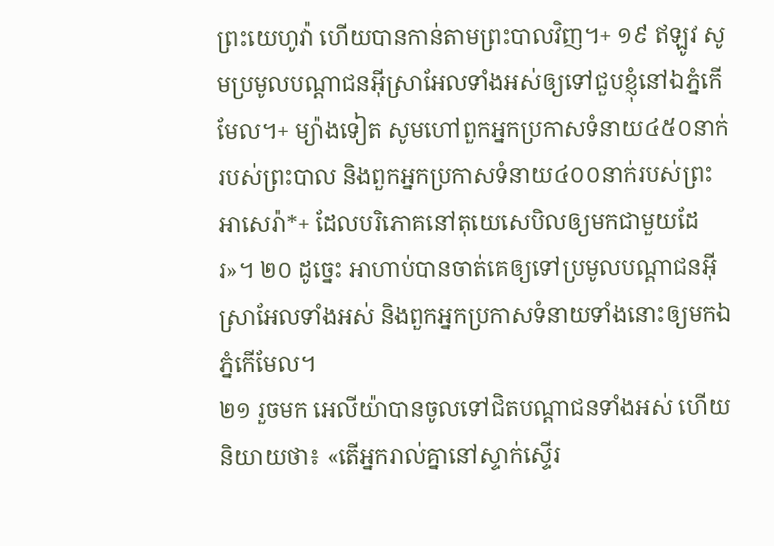ព្រះយេហូវ៉ា ហើយបានកាន់តាមព្រះបាលវិញ។+ ១៩ ឥឡូវ សូមប្រមូលបណ្ដាជនអ៊ីស្រាអែលទាំងអស់ឲ្យទៅជួបខ្ញុំនៅឯភ្នំកើមែល។+ ម្យ៉ាងទៀត សូមហៅពួកអ្នកប្រកាសទំនាយ៤៥០នាក់របស់ព្រះបាល និងពួកអ្នកប្រកាសទំនាយ៤០០នាក់របស់ព្រះអាសេរ៉ា*+ ដែលបរិភោគនៅតុយេសេបិលឲ្យមកជាមួយដែរ»។ ២០ ដូច្នេះ អាហាប់បានចាត់គេឲ្យទៅប្រមូលបណ្ដាជនអ៊ីស្រាអែលទាំងអស់ និងពួកអ្នកប្រកាសទំនាយទាំងនោះឲ្យមកឯភ្នំកើមែល។
២១ រួចមក អេលីយ៉ាបានចូលទៅជិតបណ្ដាជនទាំងអស់ ហើយនិយាយថា៖ «តើអ្នករាល់គ្នានៅស្ទាក់ស្ទើរ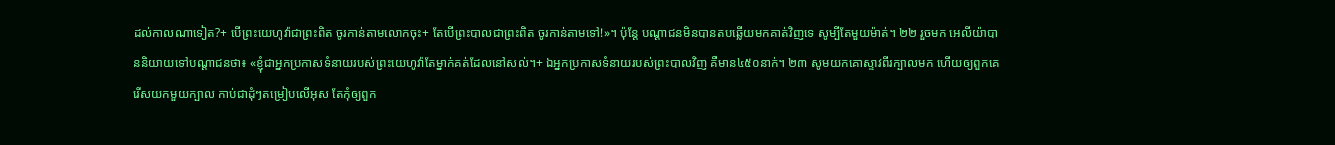ដល់កាលណាទៀត?+ បើព្រះយេហូវ៉ាជាព្រះពិត ចូរកាន់តាមលោកចុះ+ តែបើព្រះបាលជាព្រះពិត ចូរកាន់តាមទៅ!»។ ប៉ុន្តែ បណ្ដាជនមិនបានតបឆ្លើយមកគាត់វិញទេ សូម្បីតែមួយម៉ាត់។ ២២ រួចមក អេលីយ៉ាបាននិយាយទៅបណ្ដាជនថា៖ «ខ្ញុំជាអ្នកប្រកាសទំនាយរបស់ព្រះយេហូវ៉ាតែម្នាក់គត់ដែលនៅសល់។+ ឯអ្នកប្រកាសទំនាយរបស់ព្រះបាលវិញ គឺមាន៤៥០នាក់។ ២៣ សូមយកគោស្ទាវពីរក្បាលមក ហើយឲ្យពួកគេរើសយកមួយក្បាល កាប់ជាដុំៗតម្រៀបលើអុស តែកុំឲ្យពួក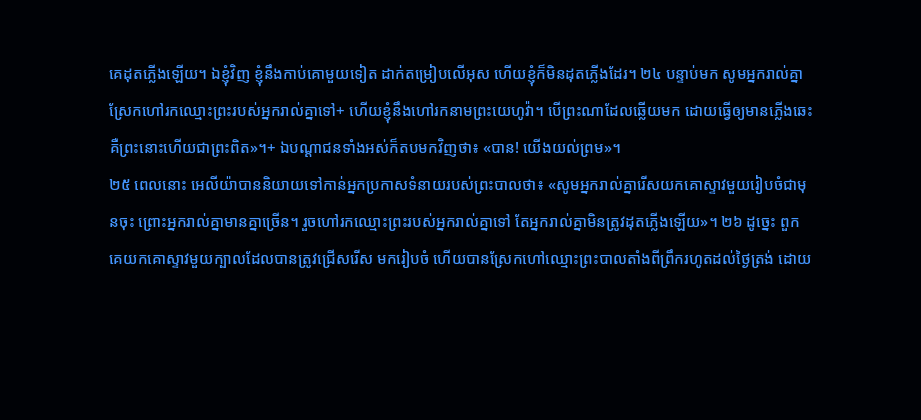គេដុតភ្លើងឡើយ។ ឯខ្ញុំវិញ ខ្ញុំនឹងកាប់គោមួយទៀត ដាក់តម្រៀបលើអុស ហើយខ្ញុំក៏មិនដុតភ្លើងដែរ។ ២៤ បន្ទាប់មក សូមអ្នករាល់គ្នាស្រែកហៅរកឈ្មោះព្រះរបស់អ្នករាល់គ្នាទៅ+ ហើយខ្ញុំនឹងហៅរកនាមព្រះយេហូវ៉ា។ បើព្រះណាដែលឆ្លើយមក ដោយធ្វើឲ្យមានភ្លើងឆេះ គឺព្រះនោះហើយជាព្រះពិត»។+ ឯបណ្ដាជនទាំងអស់ក៏តបមកវិញថា៖ «បាន! យើងយល់ព្រម»។
២៥ ពេលនោះ អេលីយ៉ាបាននិយាយទៅកាន់អ្នកប្រកាសទំនាយរបស់ព្រះបាលថា៖ «សូមអ្នករាល់គ្នារើសយកគោស្ទាវមួយរៀបចំជាមុនចុះ ព្រោះអ្នករាល់គ្នាមានគ្នាច្រើន។ រួចហៅរកឈ្មោះព្រះរបស់អ្នករាល់គ្នាទៅ តែអ្នករាល់គ្នាមិនត្រូវដុតភ្លើងឡើយ»។ ២៦ ដូច្នេះ ពួកគេយកគោស្ទាវមួយក្បាលដែលបានត្រូវជ្រើសរើស មករៀបចំ ហើយបានស្រែកហៅឈ្មោះព្រះបាលតាំងពីព្រឹករហូតដល់ថ្ងៃត្រង់ ដោយ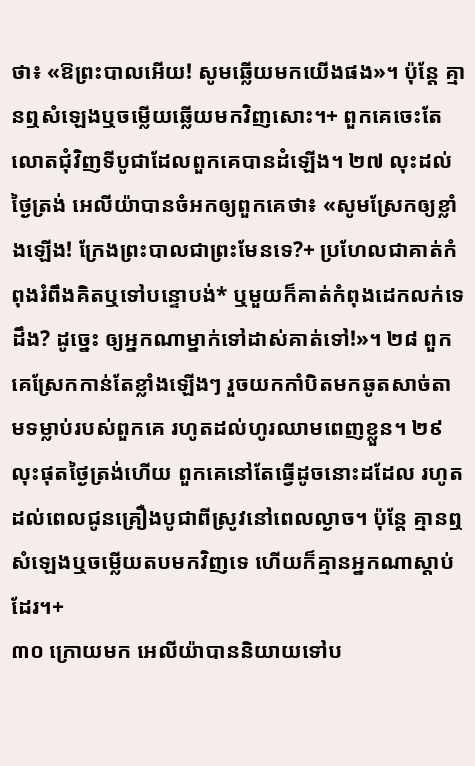ថា៖ «ឱព្រះបាលអើយ! សូមឆ្លើយមកយើងផង»។ ប៉ុន្តែ គ្មានឮសំឡេងឬចម្លើយឆ្លើយមកវិញសោះ។+ ពួកគេចេះតែលោតជុំវិញទីបូជាដែលពួកគេបានដំឡើង។ ២៧ លុះដល់ថ្ងៃត្រង់ អេលីយ៉ាបានចំអកឲ្យពួកគេថា៖ «សូមស្រែកឲ្យខ្លាំងឡើង! ក្រែងព្រះបាលជាព្រះមែនទេ?+ ប្រហែលជាគាត់កំពុងរំពឹងគិតឬទៅបន្ទោបង់* ឬមួយក៏គាត់កំពុងដេកលក់ទេដឹង? ដូច្នេះ ឲ្យអ្នកណាម្នាក់ទៅដាស់គាត់ទៅ!»។ ២៨ ពួកគេស្រែកកាន់តែខ្លាំងឡើងៗ រួចយកកាំបិតមកឆូតសាច់តាមទម្លាប់របស់ពួកគេ រហូតដល់ហូរឈាមពេញខ្លួន។ ២៩ លុះផុតថ្ងៃត្រង់ហើយ ពួកគេនៅតែធ្វើដូចនោះដដែល រហូតដល់ពេលជូនគ្រឿងបូជាពីស្រូវនៅពេលល្ងាច។ ប៉ុន្តែ គ្មានឮសំឡេងឬចម្លើយតបមកវិញទេ ហើយក៏គ្មានអ្នកណាស្ដាប់ដែរ។+
៣០ ក្រោយមក អេលីយ៉ាបាននិយាយទៅប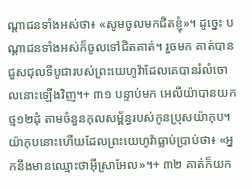ណ្ដាជនទាំងអស់ថា៖ «សូមចូលមកជិតខ្ញុំ»។ ដូច្នេះ បណ្ដាជនទាំងអស់ក៏ចូលទៅជិតគាត់។ រួចមក គាត់បានជួសជុលទីបូជារបស់ព្រះយេហូវ៉ាដែលគេបានរំលំចោលនោះឡើងវិញ។+ ៣១ បន្ទាប់មក អេលីយ៉ាបានយកថ្ម១២ដុំ តាមចំនួនកុលសម្ព័ន្ធរបស់កូនប្រុសយ៉ាកុប។ យ៉ាកុបនោះហើយដែលព្រះយេហូវ៉ាធ្លាប់ប្រាប់ថា៖ «អ្នកនឹងមានឈ្មោះថាអ៊ីស្រាអែល»។+ ៣២ គាត់ក៏យក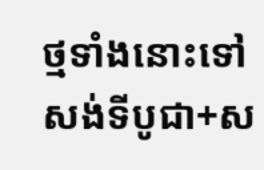ថ្មទាំងនោះទៅសង់ទីបូជា+ស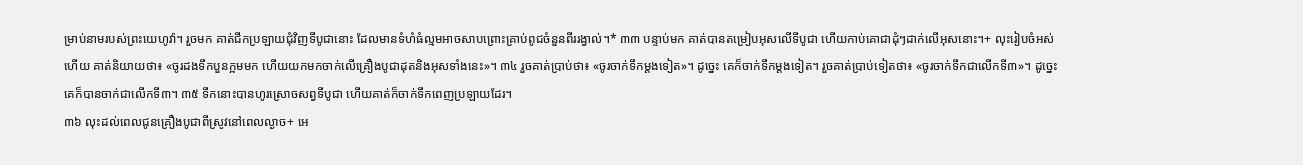ម្រាប់នាមរបស់ព្រះយេហូវ៉ា។ រួចមក គាត់ជីកប្រឡាយជុំវិញទីបូជានោះ ដែលមានទំហំធំល្មមអាចសាបព្រោះគ្រាប់ពូជចំនួនពីររង្វាល់។* ៣៣ បន្ទាប់មក គាត់បានតម្រៀបអុសលើទីបូជា ហើយកាប់គោជាដុំៗដាក់លើអុសនោះ។+ លុះរៀបចំអស់ហើយ គាត់និយាយថា៖ «ចូរដងទឹកបួនក្អមមក ហើយយកមកចាក់លើគ្រឿងបូជាដុតនិងអុសទាំងនេះ»។ ៣៤ រួចគាត់ប្រាប់ថា៖ «ចូរចាក់ទឹកម្ដងទៀត»។ ដូច្នេះ គេក៏ចាក់ទឹកម្ដងទៀត។ រួចគាត់ប្រាប់ទៀតថា៖ «ចូរចាក់ទឹកជាលើកទី៣»។ ដូច្នេះ គេក៏បានចាក់ជាលើកទី៣។ ៣៥ ទឹកនោះបានហូរស្រោចសព្វទីបូជា ហើយគាត់ក៏ចាក់ទឹកពេញប្រឡាយដែរ។
៣៦ លុះដល់ពេលជូនគ្រឿងបូជាពីស្រូវនៅពេលល្ងាច+ អេ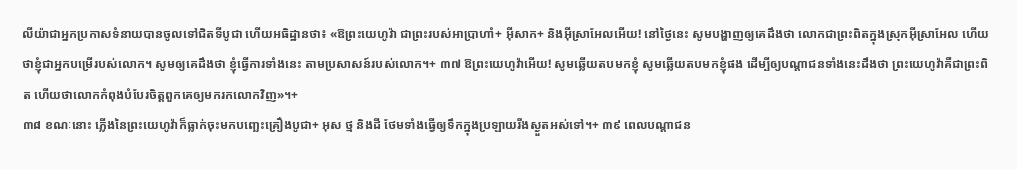លីយ៉ាជាអ្នកប្រកាសទំនាយបានចូលទៅជិតទីបូជា ហើយអធិដ្ឋានថា៖ «ឱព្រះយេហូវ៉ា ជាព្រះរបស់អាប្រាហាំ+ អ៊ីសាក+ និងអ៊ីស្រាអែលអើយ! នៅថ្ងៃនេះ សូមបង្ហាញឲ្យគេដឹងថា លោកជាព្រះពិតក្នុងស្រុកអ៊ីស្រាអែល ហើយថាខ្ញុំជាអ្នកបម្រើរបស់លោក។ សូមឲ្យគេដឹងថា ខ្ញុំធ្វើការទាំងនេះ តាមប្រសាសន៍របស់លោក។+ ៣៧ ឱព្រះយេហូវ៉ាអើយ! សូមឆ្លើយតបមកខ្ញុំ សូមឆ្លើយតបមកខ្ញុំផង ដើម្បីឲ្យបណ្ដាជនទាំងនេះដឹងថា ព្រះយេហូវ៉ាគឺជាព្រះពិត ហើយថាលោកកំពុងបំបែរចិត្តពួកគេឲ្យមករកលោកវិញ»។+
៣៨ ខណៈនោះ ភ្លើងនៃព្រះយេហូវ៉ាក៏ធ្លាក់ចុះមកបញ្ឆេះគ្រឿងបូជា+ អុស ថ្ម និងដី ថែមទាំងធ្វើឲ្យទឹកក្នុងប្រឡាយរីងស្ងួតអស់ទៅ។+ ៣៩ ពេលបណ្ដាជន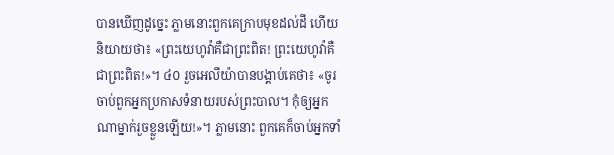បានឃើញដូច្នេះ ភ្លាមនោះពួកគេក្រាបមុខដល់ដី ហើយនិយាយថា៖ «ព្រះយេហូវ៉ាគឺជាព្រះពិត! ព្រះយេហូវ៉ាគឺជាព្រះពិត!»។ ៤០ រួចអេលីយ៉ាបានបង្គាប់គេថា៖ «ចូរចាប់ពួកអ្នកប្រកាសទំនាយរបស់ព្រះបាល។ កុំឲ្យអ្នកណាម្នាក់រួចខ្លួនឡើយ!»។ ភ្លាមនោះ ពួកគេក៏ចាប់អ្នកទាំ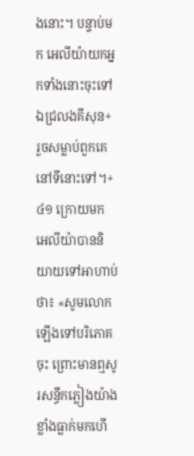ងនោះ។ បន្ទាប់មក អេលីយ៉ាយកអ្នកទាំងនោះចុះទៅឯជ្រលងគីសុន+ រួចសម្លាប់ពួកគេនៅទីនោះទៅ។+
៤១ ក្រោយមក អេលីយ៉ាបាននិយាយទៅអាហាប់ថា៖ «សូមលោកឡើងទៅបរិភោគចុះ ព្រោះមានឮសូរសន្ធឹកភ្លៀងយ៉ាងខ្លាំងធ្លាក់មកហើ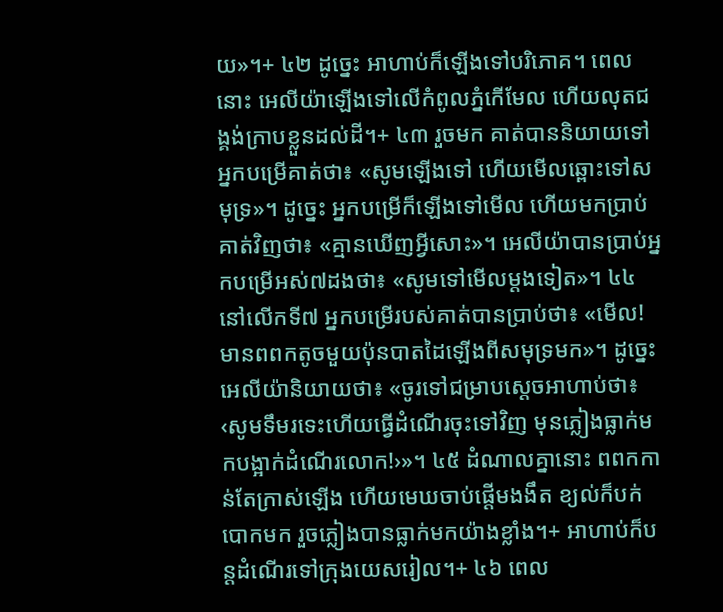យ»។+ ៤២ ដូច្នេះ អាហាប់ក៏ឡើងទៅបរិភោគ។ ពេលនោះ អេលីយ៉ាឡើងទៅលើកំពូលភ្នំកើមែល ហើយលុតជង្គង់ក្រាបខ្លួនដល់ដី។+ ៤៣ រួចមក គាត់បាននិយាយទៅអ្នកបម្រើគាត់ថា៖ «សូមឡើងទៅ ហើយមើលឆ្ពោះទៅសមុទ្រ»។ ដូច្នេះ អ្នកបម្រើក៏ឡើងទៅមើល ហើយមកប្រាប់គាត់វិញថា៖ «គ្មានឃើញអ្វីសោះ»។ អេលីយ៉ាបានប្រាប់អ្នកបម្រើអស់៧ដងថា៖ «សូមទៅមើលម្ដងទៀត»។ ៤៤ នៅលើកទី៧ អ្នកបម្រើរបស់គាត់បានប្រាប់ថា៖ «មើល! មានពពកតូចមួយប៉ុនបាតដៃឡើងពីសមុទ្រមក»។ ដូច្នេះ អេលីយ៉ានិយាយថា៖ «ចូរទៅជម្រាបស្ដេចអាហាប់ថា៖ ‹សូមទឹមរទេះហើយធ្វើដំណើរចុះទៅវិញ មុនភ្លៀងធ្លាក់មកបង្អាក់ដំណើរលោក!›»។ ៤៥ ដំណាលគ្នានោះ ពពកកាន់តែក្រាស់ឡើង ហើយមេឃចាប់ផ្ដើមងងឹត ខ្យល់ក៏បក់បោកមក រួចភ្លៀងបានធ្លាក់មកយ៉ាងខ្លាំង។+ អាហាប់ក៏បន្តដំណើរទៅក្រុងយេសរៀល។+ ៤៦ ពេល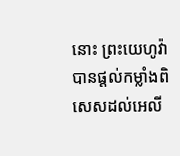នោះ ព្រះយេហូវ៉ាបានផ្ដល់កម្លាំងពិសេសដល់អេលី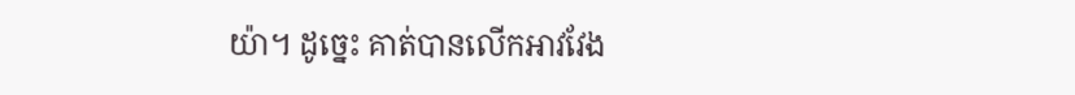យ៉ា។ ដូច្នេះ គាត់បានលើកអាវវែង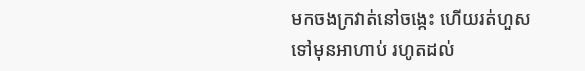មកចងក្រវាត់នៅចង្កេះ ហើយរត់ហួសទៅមុនអាហាប់ រហូតដល់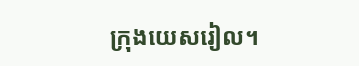ក្រុងយេសរៀល។